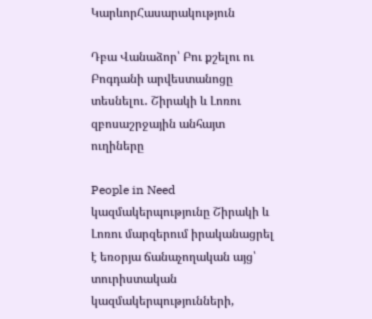ԿարևորՀասարակություն

Դբա Վանաձոր՝ Բու քշելու ու Բոգդանի արվեստանոցը տեսնելու․ Շիրակի և Լոռու զբոսաշրջային անհայտ ուղիները

People in Need կազմակերպությունը Շիրակի և Լոռու մարզերում իրականացրել է եռօրյա ճանաչողական այց՝ տուրիստական կազմակերպությունների,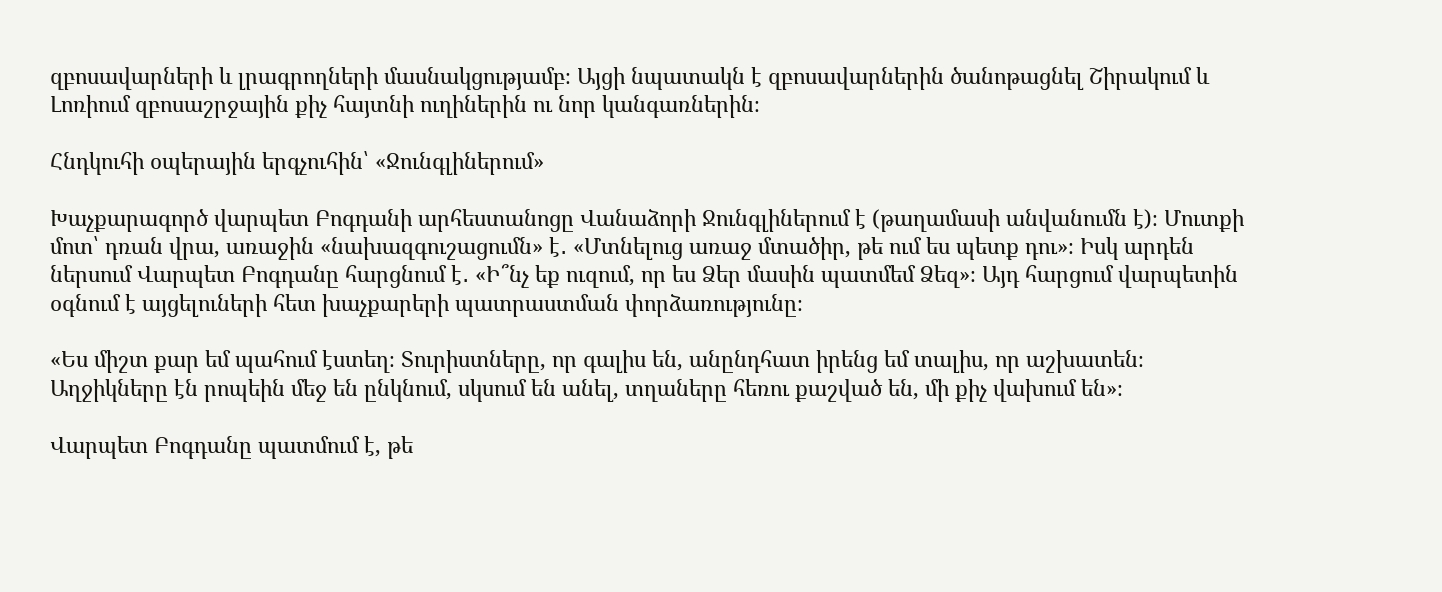զբոսավարների և լրագրողների մասնակցությամբ։ Այցի նպատակն է զբոսավարներին ծանոթացնել Շիրակում և Լոռիում զբոսաշրջային քիչ հայտնի ուղիներին ու նոր կանգառներին։

Հնդկուհի օպերային երգչուհին՝ «Ջունգլիներում»

Խաչքարագործ վարպետ Բոգդանի արհեստանոցը Վանաձորի Ջունգլիներում է (թաղամասի անվանումն է)։ Մուտքի մոտ՝ դռան վրա, առաջին «նախազգուշացումն» է․ «Մտնելուց առաջ մտածիր, թե ում ես պետք դու»։ Իսկ արդեն ներսում Վարպետ Բոգդանը հարցնում է․ «Ի՞նչ եք ուզում, որ ես Ձեր մասին պատմեմ Ձեզ»։ Այդ հարցում վարպետին օգնում է այցելուների հետ խաչքարերի պատրաստման փորձառությունը։

«Ես միշտ քար եմ պահում էստեղ։ Տուրիստները, որ գալիս են, անընդհատ իրենց եմ տալիս, որ աշխատեն։ Աղջիկները էն րոպեին մեջ են ընկնում, սկսում են անել, տղաները հեռու քաշված են, մի քիչ վախում են»։

Վարպետ Բոգդանը պատմում է, թե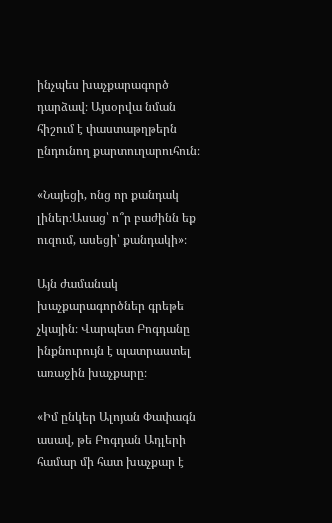ինչպես խաչքարագործ դարձավ։ Այսօրվա նման հիշում է փաստաթղթերն ընդունող քարտուղարուհուն։

«Նայեցի, ոնց որ քանդակ լիներ։Ասաց՝ ո՞ր բաժինն եք ուզում, ասեցի՝ քանդակի»։

Այն ժամանակ խաչքարագործներ գրեթե չկային։ Վարպետ Բոգդանը ինքնուրույն է պատրաստել առաջին խաչքարը։

«Իմ ընկեր Ալոյան Փափագն ասավ, թե Բոգդան Ադլերի համար մի հատ խաչքար է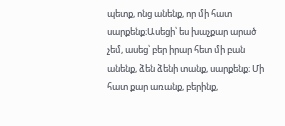պետք, ոնց անենք, որ մի հատ սարքենք։Ասեցի՝ ես խաչքար արած չեմ, ասեց՝ բեր իրար հետ մի բան անենք, ձեն ձենի տանք, սարքենք։ Մի հատ քար առանք, բերինք,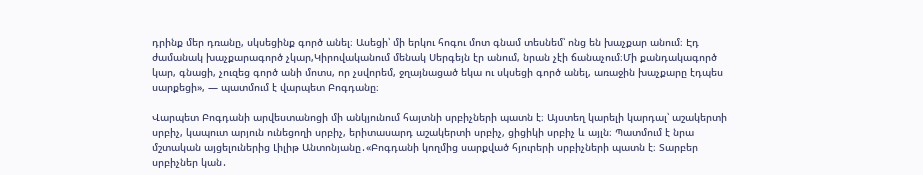դրինք մեր դռանը, սկսեցինք գործ անել։ Ասեցի՝ մի երկու հոգու մոտ գնամ տեսնեմ՝ ոնց են խաչքար անում։ Էդ ժամանակ խաչքարագործ չկար,Կիրովականում մենակ Սերգեյն էր անում, նրան չէի ճանաչում։Մի քանդակագործ կար, գնացի, չուզեց գործ անի մոտս, որ չսվորեմ, ջղայնացած եկա ու սկսեցի գործ անել, առաջին խաչքարը էդպես սարքեցի», — պատմում է վարպետ Բոգդանը։

Վարպետ Բոգդանի արվեստանոցի մի անկյունում հայտնի սրբիչների պատն է։ Այստեղ կարելի կարդալ՝ աշակերտի սրբիչ, կապուտ արյուն ունեցողի սրբիչ, երիտասարդ աշակերտի սրբիչ, ցիցիկի սրբիչ և այլն։ Պատմում է նրա մշտական այցելուներից Լիլիթ Անտոնյանը․«Բոգդանի կողմից սարքված հյուրերի սրբիչների պատն է։ Տարբեր սրբիչներ կան․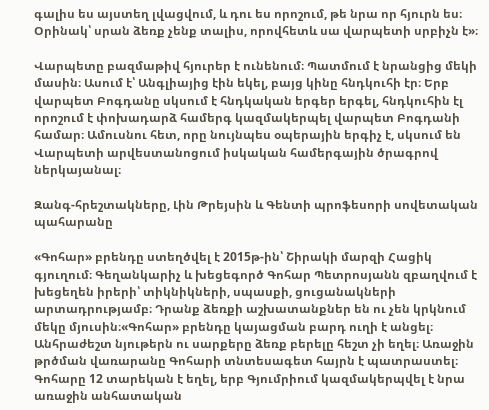գալիս ես այստեղ լվացվում, և դու ես որոշում, թե նրա որ հյուրն ես։ Օրինակ՝ սրան ձեռք չենք տալիս, որովհետև սա վարպետի սրբիչն է»։

Վարպետը բազմաթիվ հյուրեր է ունենում։ Պատմում է նրանցից մեկի մասին։ Ասում է՝ Անգլիայից էին եկել, բայց կինը հնդկուհի էր։ Երբ վարպետ Բոգդանը սկսում է հնդկական երգեր երգել, հնդկուհին էլ  որոշում է փոխադարձ համերգ կազմակերպել վարպետ Բոգդանի համար։ Ամուսնու հետ, որը նույնպես օպերային երգիչ է, սկսում են Վարպետի արվեստանոցում իսկական համերգային ծրագրով ներկայանալ։

Զանգ-հրեշտակները, Լին Թրեյսին և Գենտի պրոֆեսորի սովետական պահարանը

«Գոհար» բրենդը ստեղծվել է 2015թ-ին՝ Շիրակի մարզի Հացիկ գյուղում։ Գեղանկարիչ և խեցեգործ Գոհար Պետրոսյանն զբաղվում է խեցեղեն իրերի՝ տիկնիկների, սպասքի, ցուցանակների արտադրությամբ։ Դրանք ձեռքի աշխատանքներ են ու չեն կրկնում մեկը մյուսին։«Գոհար» բրենդը կայացման բարդ ուղի է անցել։ Անհրաժեշտ նյութերն ու սարքերը ձեռք բերելը հեշտ չի եղել։ Առաջին թրծման վառարանը Գոհարի տնտեսագետ հայրն է պատրաստել։ Գոհարը 12 տարեկան է եղել, երբ Գյումրիում կազմակերպվել է նրա առաջին անհատական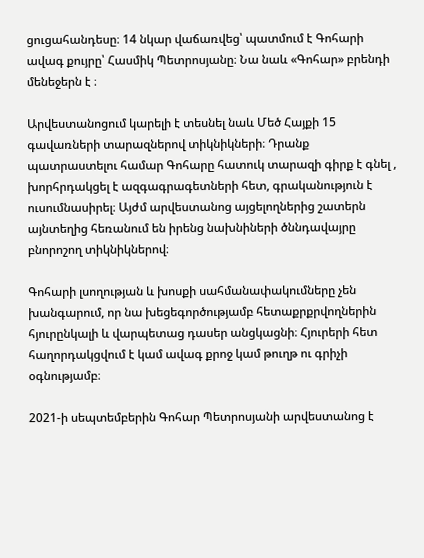ցուցահանդեսը։ 14 նկար վաճառվեց՝ պատմում է Գոհարի ավագ քույրը՝ Հասմիկ Պետրոսյանը։ Նա նաև «Գոհար» բրենդի մենեջերն է ։

Արվեստանոցում կարելի է տեսնել նաև Մեծ Հայքի 15 գավառների տարազներով տիկնիկների։ Դրանք պատրաստելու համար Գոհարը հատուկ տարազի գիրք է գնել , խորհրդակցել է ազգագրագետների հետ, գրականություն է ուսումնասիրել։ Այժմ արվեստանոց այցելողներից շատերն այնտեղից հեռանում են իրենց նախնիների ծննդավայրը բնորոշող տիկնիկներով։

Գոհարի լսողության և խոսքի սահմանափակումները չեն խանգարում, որ նա խեցեգործությամբ հետաքրքրվողներին հյուրընկալի և վարպետաց դասեր անցկացնի։ Հյուրերի հետ հաղորդակցվում է կամ ավագ քրոջ կամ թուղթ ու գրիչի օգնությամբ։

2021-ի սեպտեմբերին Գոհար Պետրոսյանի արվեստանոց է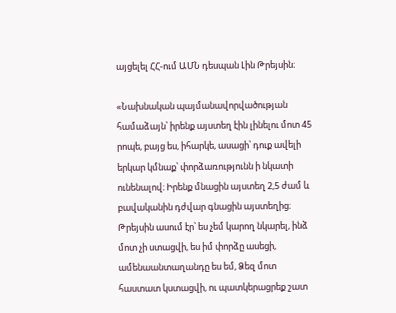այցելել ՀՀ-ում ԱՄՆ դեսպան Լին Թրեյսին։

«Նախնական պայմանավորվածության համաձայն՝ իրենք այստեղ էին լինելու մոտ 45 րոպե, բայց ես, իհարկե, ասացի՝ դուք ավելի երկար կմնաք՝ փորձառությունն ի նկատի ունենալով։ Իրենք մնացին այստեղ 2,5 ժամ և բավականին դժվար գնացին այստեղից։ Թրեյսին ասում էր՝ ես չեմ կարող նկարել, ինձ մոտ չի ստացվի, ես իմ փորձը ասեցի, ամենաանտաղանդը ես եմ, Ձեզ մոտ հաստատ կստացվի, ու պատկերացրեք շատ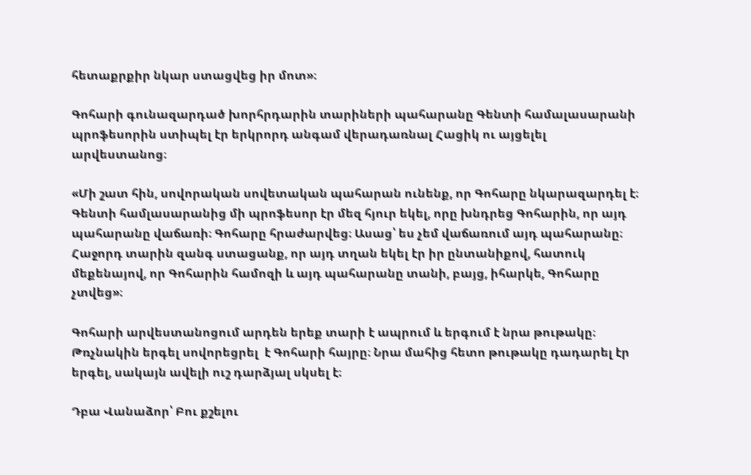հետաքրքիր նկար ստացվեց իր մոտ»։

Գոհարի գունազարդած խորհրդարին տարիների պահարանը Գենտի համալասարանի պրոֆեսորին ստիպել էր երկրորդ անգամ վերադառնալ Հացիկ ու այցելել արվեստանոց։

«Մի շատ հին, սովորական սովետական պահարան ունենք, որ Գոհարը նկարազարդել է։ Գենտի համլասարանից մի պրոֆեսոր էր մեզ հյուր եկել, որը խնդրեց Գոհարին, որ այդ պահարանը վաճառի։ Գոհարը հրաժարվեց։ Ասաց՝ ես չեմ վաճառում այդ պահարանը։ Հաջորդ տարին զանգ ստացանք, որ այդ տղան եկել էր իր ընտանիքով, հատուկ մեքենայով, որ Գոհարին համոզի և այդ պահարանը տանի, բայց, իհարկե, Գոհարը չտվեց»։

Գոհարի արվեստանոցում արդեն երեք տարի է ապրում և երգում է նրա թութակը։ Թռչնակին երգել սովորեցրել  է Գոհարի հայրը։ Նրա մահից հետո թութակը դադարել էր երգել, սակայն ավելի ուշ դարձյալ սկսել է։

Դբա Վանաձոր՝ Բու քշելու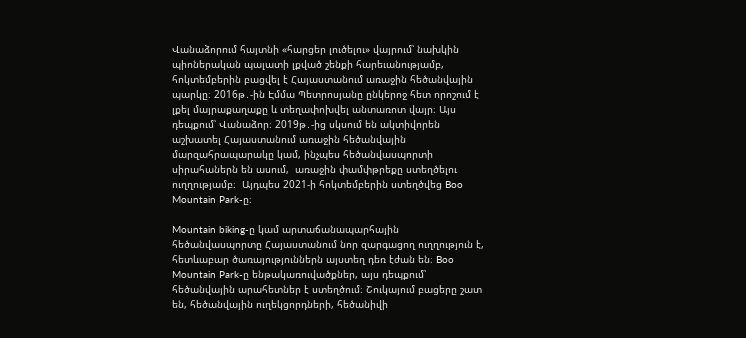Վանաձորում հայտնի «հարցեր լուծելու» վայրում՝ նախկին պիոներական պալատի լքված շենքի հարեւանությամբ, հոկտեմբերին բացվել է Հայաստանում առաջին հեծանվային պարկը։ 2016թ․-ին Էմմա Պետրոսյանը ընկերոջ հետ որոշում է լքել մայրաքաղաքը և տեղափոխվել անտառոտ վայր։ Այս դեպքում՝ Վանաձոր։ 2019թ․-ից սկսում են ակտիվորեն աշխատել Հայաստանում առաջին հեծանվային մարզահրապարակը կամ, ինչպես հեծանվասպորտի սիրահաներն են ասում,  առաջին փամփթրեքը ստեղծելու ուղղությամբ։  Այդպես 2021-ի հոկտեմբերին ստեղծվեց Boo Mountain Park-ը։

Mountain biking-ը կամ արտաճանապարհային հեծանվասպորտը Հայաստանում նոր զարգացող ուղղություն է, հետևաբար ծառայություններն այստեղ դեռ էժան են։ Boo Mountain Park-ը ենթակառուվածքներ, այս դեպքում՝ հեծանվային արահետներ է ստեղծում։ Շուկայում բացերը շատ են, հեծանվային ուղեկցորդների, հեծանիվի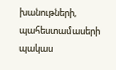խանութների, պահեստամասերի պակաս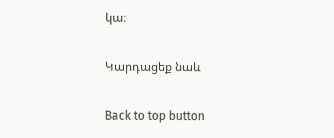կա։

Կարդացեք նաև

Back to top button